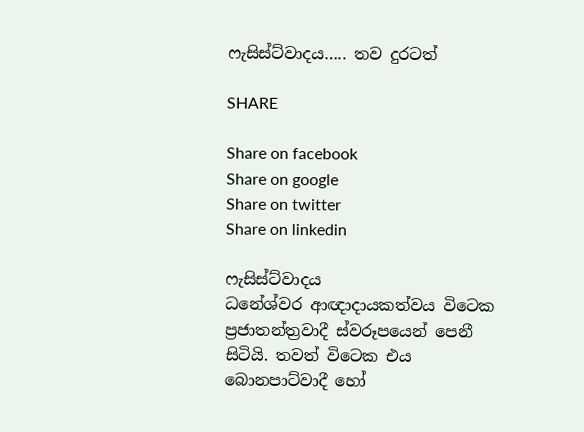ෆැසිස්ට්වාදය….. තව දුරටත්

SHARE

Share on facebook
Share on google
Share on twitter
Share on linkedin

ෆැසිස්ට්වාදය
ධනේශ්වර ආඥාදායකත්වය විටෙක ප්‍රජාතන්ත්‍රවාදී ස්වරූපයෙන් පෙනී සිටියි. තවත් විටෙක එය බොනපාට්වාදී හෝ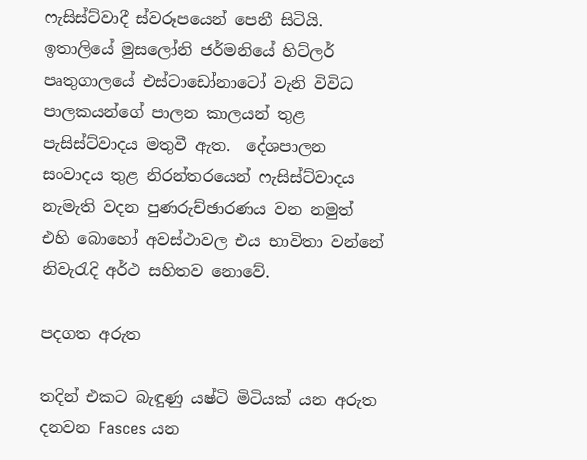ෆැසිස්ට්වාදී ස්වරූපයෙන් පෙනී සිටියි.  ඉතාලියේ මුසලෝනි ජර්මනියේ හිට්ලර් පෘතුගාලයේ එස්ටාඩෝනාටෝ වැනි විවිධ පාලකයන්ගේ පාලන කාලයන් තුළ පැසිස්ට්වාදය මතුවී ඇත.  දේශපාලන සංවාදය තුළ නිරන්තරයෙන් ෆැසිස්ට්වාදය නැමැති වදන පුණරුච්ඡාරණය වන නමුත් එහි බොහෝ අවස්ථාවල එය භාවිතා වන්නේ නිවැරැදි අර්ථ සහිතව නොවේ.

පදගත අරුත

තදින් එකට බැඳුණු යෂ්ටි මිටියක් යන අරුත දනවන Fasces යන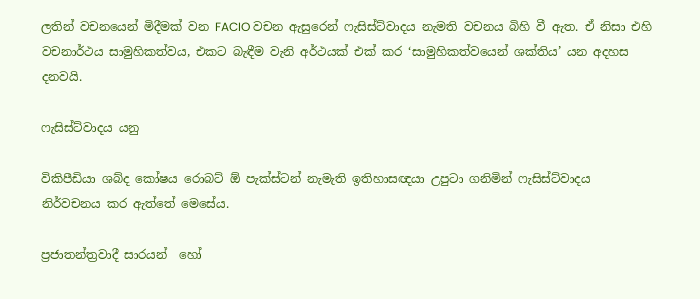ලතින් වචනයෙන් මිදීමක් වන FACIO වචන ඇසුරෙන් ෆැසිස්ට්වාදය නැමති වචනය බිහි වී ඇත. ඒ නිසා එහි වචනාර්ථය සාමුහිකත්වය, එකට බැඳීම වැනි අර්ථයක් එක් කර ‘සාමුහිකත්වයෙන් ශක්තිය’ යන අදහස දනවයි.

ෆැසිස්ට්වාදය යනු

විකිපීඩියා ශබ්ද කෝෂය රොබට් ඕ පැක්ස්ටන් නැමැති ඉතිහාසඥයා උපුටා ගනිමින් ෆැසිස්ට්වාදය නිර්වචනය කර ඇත්තේ මෙසේය.

ප්‍රජාතන්ත්‍රවාදී සාරයන්  හෝ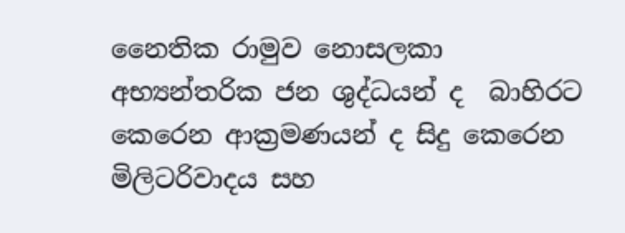නෛතික රාමුව නොසලකා අභ්‍යන්තරික ජන ශුද්ධයන් ද  බාහිරට  කෙරෙන ආක්‍රමණයන් ද සිදු කෙරෙන මිලිටරිවාදය සහ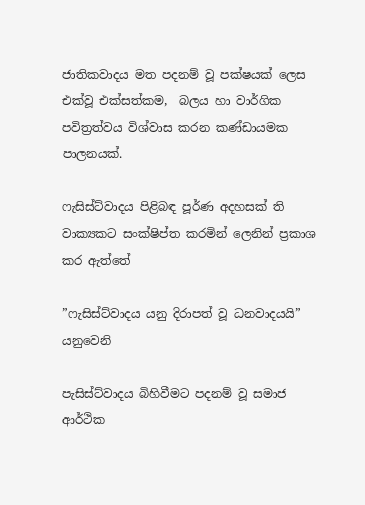ජාතිකවාදය මත පදනම් වූ පක්ෂයක් ලෙස එක්වූ එක්සත්කම,  බලය හා වාර්ගික පවිත්‍රත්වය විශ්වාස කරන කණ්ඩායමක පාලනයක්.

ෆැසිස්ට්වාදය පිළිබඳ පූර්ණ අදහසක් ති වාක්‍යකට සංක්ෂිප්ත කරමින් ලෙනින් ප්‍රකාශ කර ඇත්තේ

”ෆැසිස්ට්වාදය යනු දිරාපත් වූ ධනවාදයයි” යනුවෙනි

පැසිස්ට්වාදය බිහිවීමට පදනම් වූ සමාජ ආර්ථික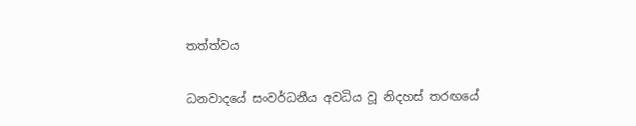තත්ත්වය

ධනවාදයේ සංවර්ධනීය අවධිය වූ නිදහස් තරඟයේ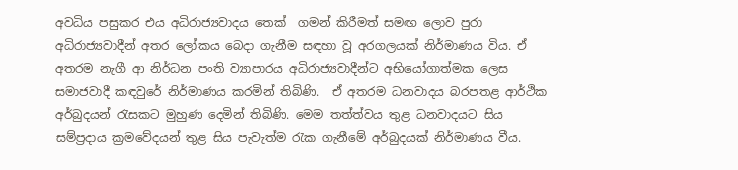අවධිය පසුකර එය අධිරාජ්‍යවාදය තෙක්  ගමන් කිරීමත් සමඟ ලොව පුරා අධිරාජ්‍යවාදීන් අතර ලෝකය බෙදා ගැනීම සඳහා වූ අරගලයක් නිර්මාණය විය. ඒ අතරම නැගී ආ නිර්ධන පංති ව්‍යාපාරය අධිරාජ්‍යවාදීන්ට අභියෝගාත්මක ලෙස සමාජවාදී කඳවුරේ නිර්මාණය කරමින් තිබිණි.  ඒ අතරම ධනවාදය බරපතළ ආර්ථික අර්බුදයන් රැසකට මුහුණ දෙමින් තිබිණි. මෙම තත්ත්වය තුළ ධනවාදයට සිය සම්ප්‍රදාය ක්‍රමවේදයන් තුළ සිය පැවැත්ම රැක ගැනීමේ අර්බුදයක් නිර්මාණය වීය.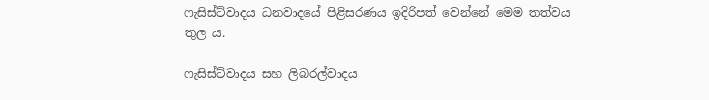ෆැසිස්ට්වාදය ධනවාදයේ පිළිසරණය ඉදිරිපත් වෙන්නේ මෙම තත්වය තුල ය.

ෆැසිස්ට්වාදය සහ ලිබරල්වාදය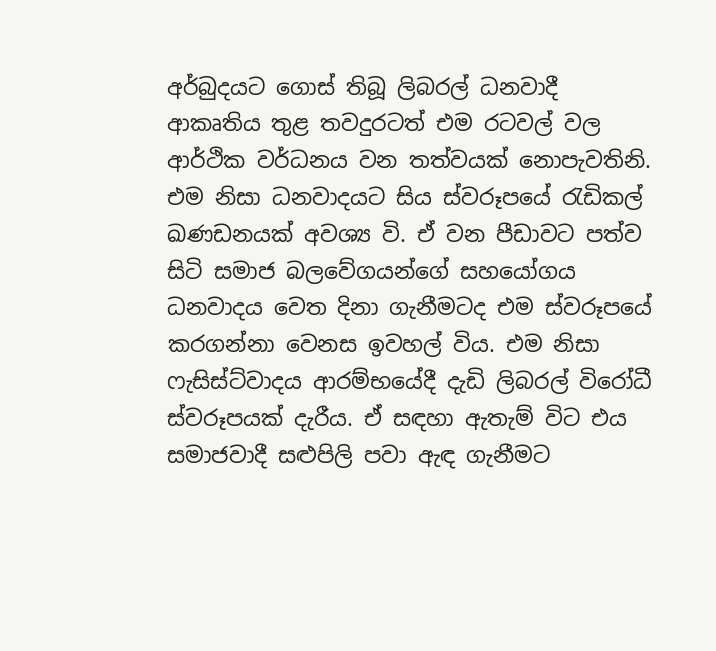අර්බුදයට ගොස් තිබූ ලිබරල් ධනවාදී ආකෘතිය තුළ තවදුරටත් එම රටවල් වල ආර්ථික වර්ධනය වන තත්වයක් නොපැවතිනි. එම නිසා ධනවාදයට සිය ස්වරූපයේ රැඩිකල් ඛණඩනයක් අවශ්‍ය වි. ඒ වන පීඩාවට පත්ව සිටි සමාජ බලවේගයන්ගේ සහයෝගය ධනවාදය වෙත දිනා ගැනීමටද එම ස්වරූපයේ කරගන්නා වෙනස ඉවහල් විය. එම නිසා ෆැසිස්ට්වාදය ආරම්භයේදී දැඩි ලිබරල් විරෝධී ස්වරූපයක් දැරීය. ඒ සඳහා ඇතැම් විට එය සමාජවාදී සළුපිලි පවා ඇඳ ගැනීමට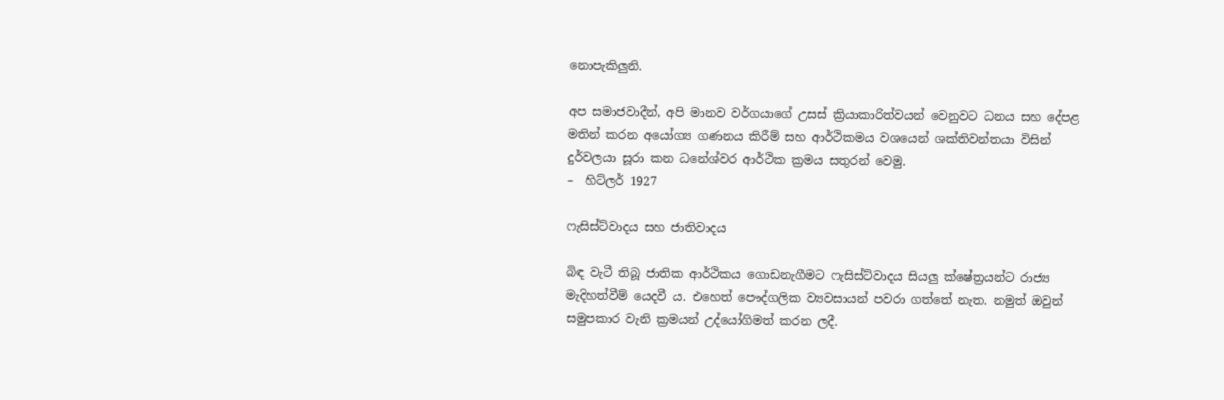නොපැකිලුනි.

අප සමාජවාදීන්, අපි මානව වර්ගයාගේ උසස් ක්‍රියාකාරිත්වයන් වෙනුවට ධනය සහ දේපළ මතින් කරන අයෝග්‍ය ගණනය කිරීම් සහ ආර්ථිකමය වශයෙන් ශක්තිවන්තයා විසින් දුර්වලයා සූරා කන ධනේශ්වර ආර්ථික ක්‍රමය සතුරන් වෙමු.
–  හිට්ලර් 1927

ෆැසිස්ට්වාදය සහ ජාතිවාදය

බිඳ වැටී තිබූ ජාතික ආර්ථිකය ගොඩනැගීමට ෆැසිස්ට්වාදය සියලු ක්ෂේත්‍රයන්ට රාජ්‍ය මැදිහත්වීම් යෙදවී ය. එහෙත් පෞද්ගලික ව්‍යවසායන් පවරා ගත්තේ නැත. නමුත් ඔවුන් සමුපකාර වැනි ක්‍රමයන් උද්යෝගිමත් කරන ලදී.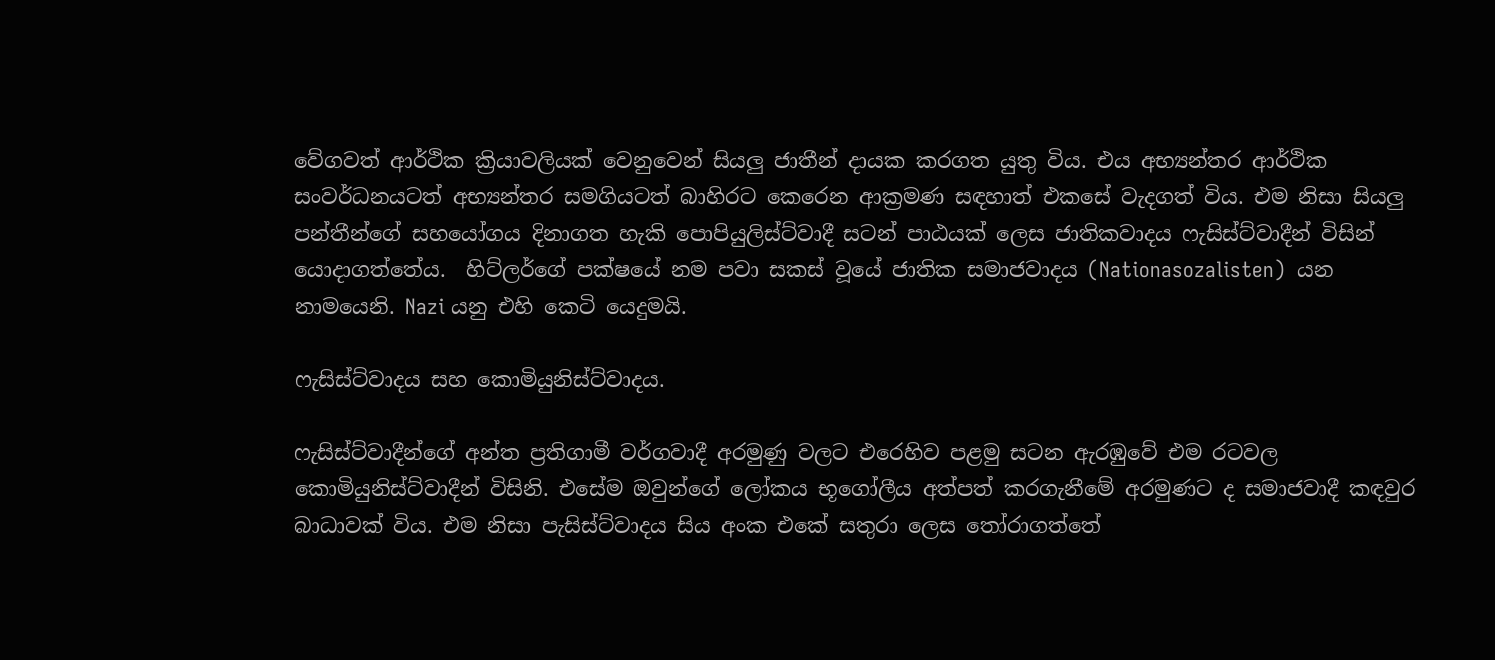වේගවත් ආර්ථික ක්‍රියාවලියක් වෙනුවෙන් සියලු ජාතීන් දායක කරගත යුතු විය. එය අභ්‍යන්තර ආර්ථික සංවර්ධනයටත් අභ්‍යන්තර සමගියටත් බාහිරට කෙරෙන ආක්‍රමණ සඳහාත් එකසේ වැදගත් විය. එම නිසා සියලු පන්තීන්ගේ සහයෝගය දිනාගත හැකි පොපියුලිස්ට්වාදී සටන් පාඨයක් ලෙස ජාතිකවාදය ෆැසිස්ට්වාදීන් විසින් යොදාගත්තේය.  හිට්ලර්ගේ පක්ෂයේ නම පවා සකස් වූයේ ජාතික සමාජවාදය (Nationasozalisten)  යන නාමයෙනි. Nazi යනු එහි කෙටි යෙදුමයි.

ෆැසිස්ට්වාදය සහ කොමියුනිස්ට්වාදය.

ෆැසිස්ට්වාදීන්ගේ අන්ත ප්‍රතිගාමී වර්ගවාදී අරමුණු වලට එරෙහිව පළමු සටන ඇරඹුවේ එම රටවල කොමියුනිස්ට්වාදීන් විසිනි. එසේම ඔවුන්ගේ ලෝකය භූගෝලීය අත්පත් කරගැනීමේ අරමුණට ද සමාජවාදී කඳවුර බාධාවක් විය. එම නිසා පැසිස්ට්වාදය සිය අංක එකේ සතුරා ලෙස තෝරාගත්තේ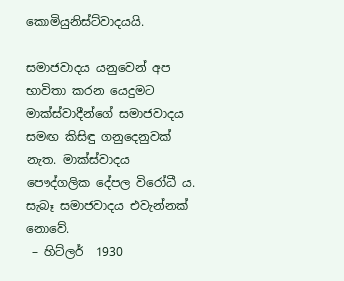කොමියුනිස්ට්වාදයයි.

සමාජවාදය යනුවෙන් අප භාවිතා කරන යෙදුමට මාක්ස්වාදීන්ගේ සමාජවාදය සමඟ කිසිඳු ගනුදෙනුවක් නැත. මාක්ස්වාදය පෞද්ගලික දේපල විරෝධී ය. සැබෑ සමාජවාදය එවැන්නක් නොවේ.
 – හිට්ලර්  1930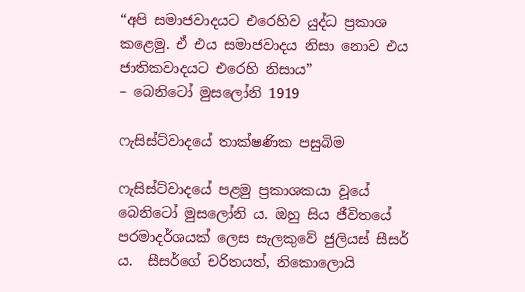“අපි සමාජවාදයට එරෙහිව යුද්ධ ප්‍රකාශ කළෙමු. ඒ එය සමාජවාදය නිසා නොව එය ජාතිකවාදයට එරෙහි නිසාය”
– බෙනිටෝ මුසලෝනි 1919

ෆැසිස්ට්වාදයේ තාක්ෂණික පසුබිම

ෆැසිස්ට්වාදයේ පළමු ප්‍රකාශකයා වූයේ බෙනිටෝ මුසලෝනි ය. ඔහු සිය ජීවිතයේ පරමාදර්ශයක් ලෙස සැලකුවේ ජුලියස් සීසර් ය.  සීසර්ගේ චරිතයත්, නිකොලොයි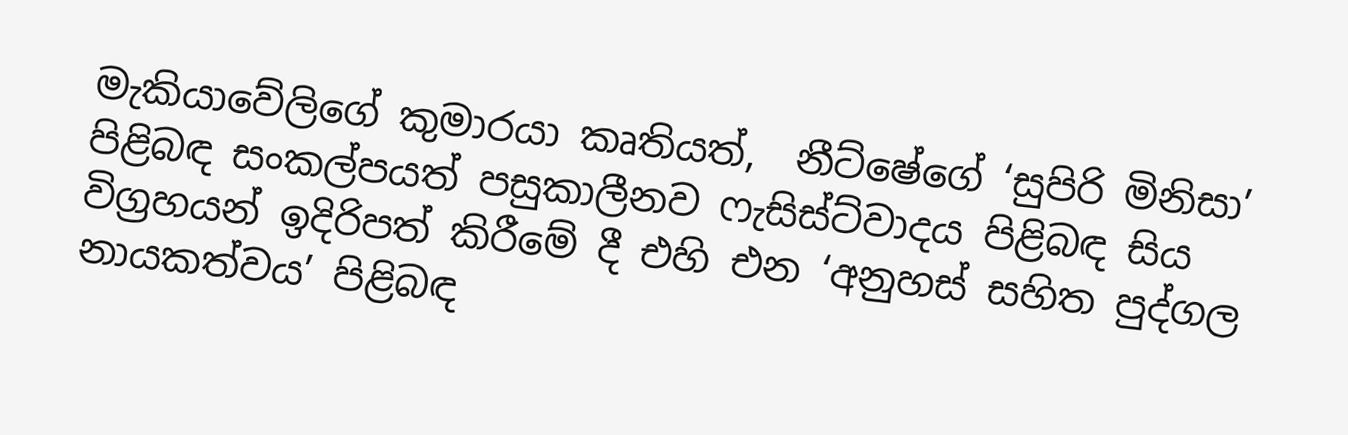මැකියාවේලිගේ කුමාරයා කෘතියත්,  නීට්ෂේගේ ‘සුපිරි මිනිසා’ පිළිබඳ සංකල්පයත් පසුකාලීනව ෆැසිස්ට්වාදය පිළිබඳ සිය විග්‍රහයන් ඉදිරිපත් කිරීමේ දී එහි එන ‘අනුහස් සහිත පුද්ගල නායකත්වය’ පිළිබඳ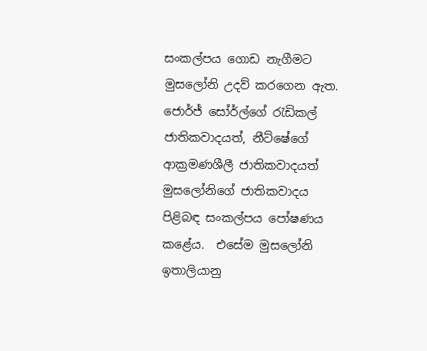සංකල්පය ගොඩ නැගීමට මුසලෝනි උදව් කරගෙන ඇත.  ජොර්ජ් සෝර්ල්ගේ රැඩිකල් ජාතිකවාදයත්, නීට්ෂේගේ  ආක්‍රමණශීලී ජාතිකවාදයත් මුසලෝනිගේ ජාතිකවාදය පිළිබඳ සංකල්පය පෝෂණය කළේය.  එසේම මුසලෝනි ඉතාලියානු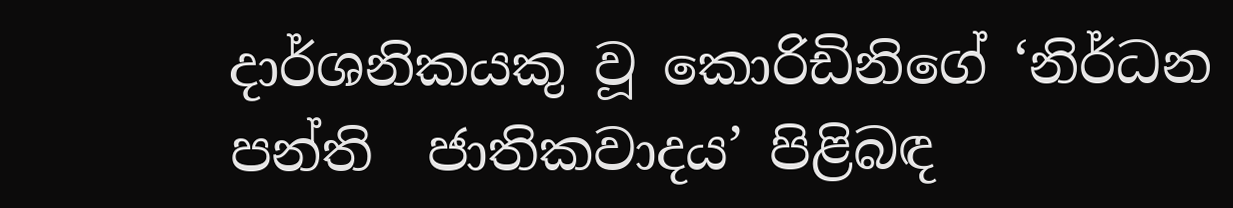දාර්ශනිකයකු වූ කොරිඩිනිගේ ‘නිර්ධන පන්ති  ජාතිකවාදය’ පිළිබඳ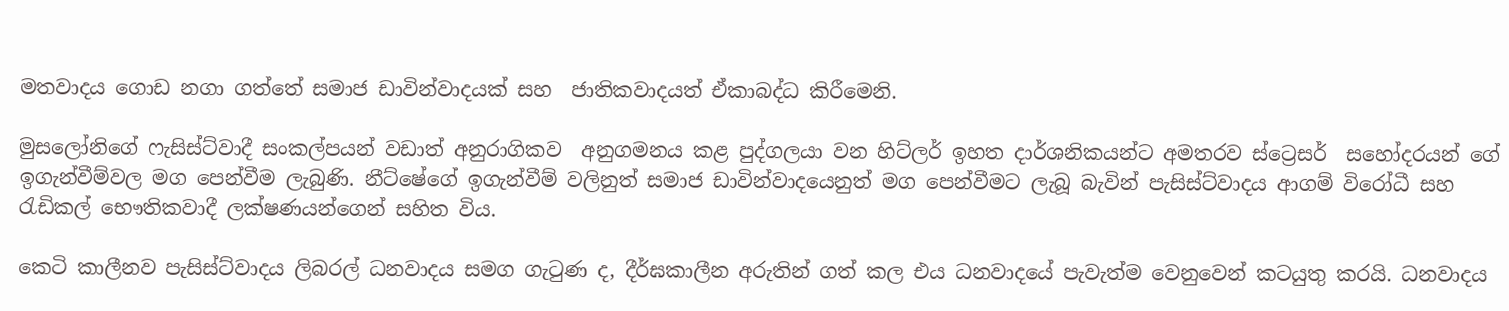මතවාදය ගොඩ නගා ගත්තේ සමාජ ඩාවින්වාදයක් සහ  ජාතිකවාදයත් ඒකාබද්ධ කිරීමෙනි.

මුසලෝනිගේ ෆැසිස්ට්වාදී සංකල්පයන් වඩාත් අනුරාගිකව  අනුගමනය කළ පුද්ගලයා වන හිට්ලර් ඉහත දාර්ශනිකයන්ට අමතරව ස්ට්‍රෙසර්  සහෝදරයන් ගේ ඉගැන්වීම්වල මග පෙන්වීම ලැබුණි. නීට්ෂේගේ ඉගැන්වීම් වලිනුත් සමාජ ඩාවින්වාදයෙනුත් මග පෙන්වීමට ලැබූ බැවින් පැසිස්ට්වාදය ආගම් විරෝධී සහ රැඩිකල් භෞතිකවාදී ලක්ෂණයන්ගෙන් සහිත විය.

කෙටි කාලීනව පැසිස්ට්වාදය ලිබරල් ධනවාදය සමග ගැටුණ ද, දීර්ඝකාලීන අරුතින් ගත් කල එය ධනවාදයේ පැවැත්ම වෙනුවෙන් කටයුතු කරයි. ධනවාදය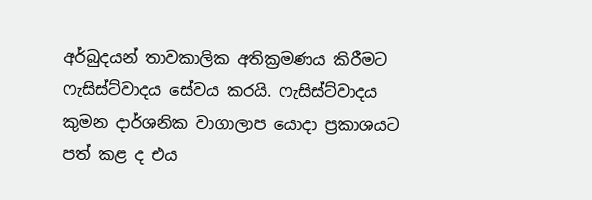අර්බුදයන් තාවකාලික අතික්‍රමණය කිරීමට ෆැසිස්ට්වාදය සේවය කරයි. ෆැසිස්ට්වාදය කුමන දාර්ශනික වාගාලාප යොදා ප්‍රකාශයට පත් කළ ද එය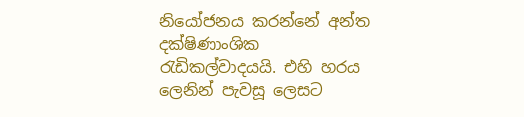නියෝජනය කරන්නේ අන්ත දක්ෂිණාංශික රැඩිකල්වාදයයි. එහි හරය ලෙනින් පැවසූ ලෙසට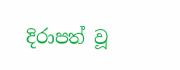දිරාපත් වූ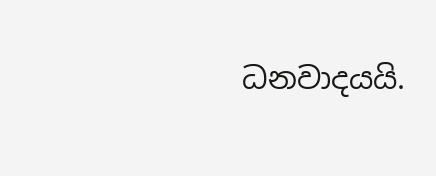ධනවාදයයි.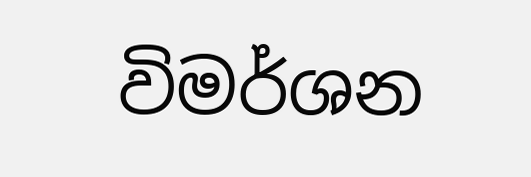විමර්ශන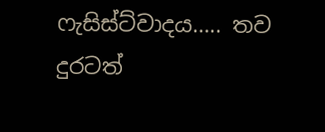ෆැසිස්ට්වාදය….. තව දුරටත්